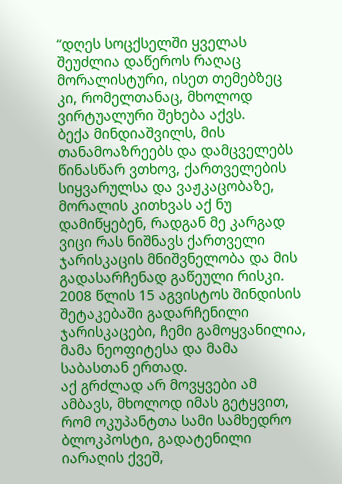“დღეს სოცქსელში ყველას შეუძლია დაწეროს რაღაც მორალისტური, ისეთ თემებზეც კი, რომელთანაც, მხოლოდ ვირტუალური შეხება აქვს.
ბექა მინდიაშვილს, მის თანამოაზრეებს და დამცველებს წინასწარ ვთხოვ, ქართველების სიყვარულსა და ვაჟკაცობაზე, მორალის კითხვას აქ ნუ დამიწყებენ, რადგან მე კარგად ვიცი რას ნიშნავს ქართველი ჯარისკაცის მნიშვნელობა და მის გადასარჩენად გაწეული რისკი.
2008 წლის 15 აგვისტოს შინდისის შეტაკებაში გადარჩენილი ჯარისკაცები, ჩემი გამოყვანილია, მამა ნეოფიტესა და მამა საბასთან ერთად.
აქ გრძლად არ მოვყვები ამ ამბავს, მხოლოდ იმას გეტყვით, რომ ოკუპანტთა სამი სამხედრო ბლოკპოსტი, გადატენილი იარაღის ქვეშ,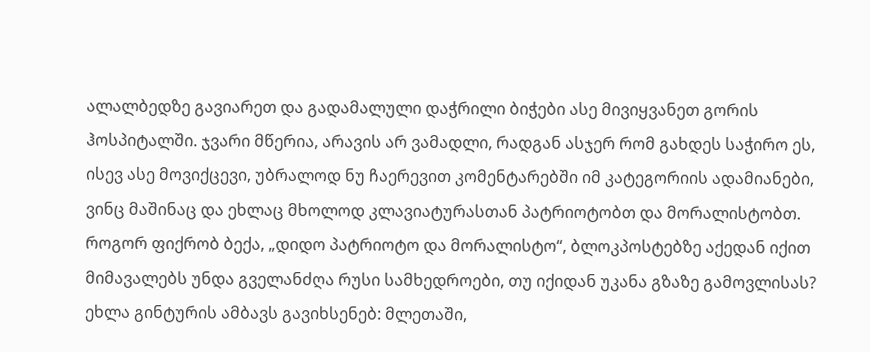ალალბედზე გავიარეთ და გადამალული დაჭრილი ბიჭები ასე მივიყვანეთ გორის ჰოსპიტალში. ჯვარი მწერია, არავის არ ვამადლი, რადგან ასჯერ რომ გახდეს საჭირო ეს, ისევ ასე მოვიქცევი, უბრალოდ ნუ ჩაერევით კომენტარებში იმ კატეგორიის ადამიანები, ვინც მაშინაც და ეხლაც მხოლოდ კლავიატურასთან პატრიოტობთ და მორალისტობთ.
როგორ ფიქრობ ბექა, „დიდო პატრიოტო და მორალისტო“, ბლოკპოსტებზე აქედან იქით მიმავალებს უნდა გველანძღა რუსი სამხედროები, თუ იქიდან უკანა გზაზე გამოვლისას?
ეხლა გინტურის ამბავს გავიხსენებ: მლეთაში,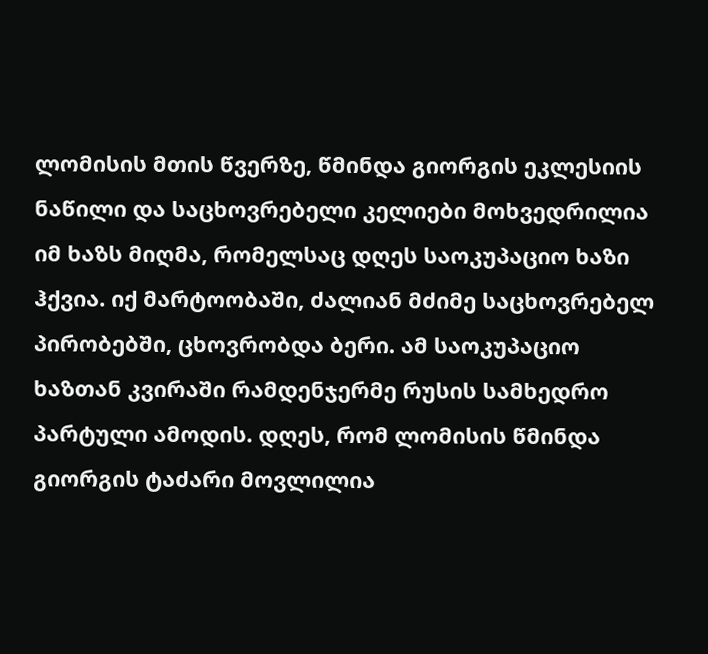ლომისის მთის წვერზე, წმინდა გიორგის ეკლესიის ნაწილი და საცხოვრებელი კელიები მოხვედრილია იმ ხაზს მიღმა, რომელსაც დღეს საოკუპაციო ხაზი ჰქვია. იქ მარტოობაში, ძალიან მძიმე საცხოვრებელ პირობებში, ცხოვრობდა ბერი. ამ საოკუპაციო ხაზთან კვირაში რამდენჯერმე რუსის სამხედრო პარტული ამოდის. დღეს, რომ ლომისის წმინდა გიორგის ტაძარი მოვლილია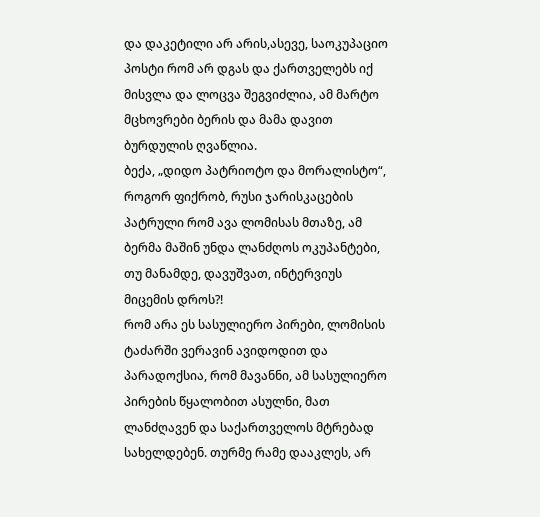და დაკეტილი არ არის,ასევე, საოკუპაციო პოსტი რომ არ დგას და ქართველებს იქ მისვლა და ლოცვა შეგვიძლია, ამ მარტო მცხოვრები ბერის და მამა დავით ბურდულის ღვაწლია.
ბექა, „დიდო პატრიოტო და მორალისტო“, როგორ ფიქრობ, რუსი ჯარისკაცების პატრული რომ ავა ლომისას მთაზე, ამ ბერმა მაშინ უნდა ლანძღოს ოკუპანტები, თუ მანამდე, დავუშვათ, ინტერვიუს მიცემის დროს?!
რომ არა ეს სასულიერო პირები, ლომისის ტაძარში ვერავინ ავიდოდით და პარადოქსია, რომ მავანნი, ამ სასულიერო პირების წყალობით ასულნი, მათ ლანძღავენ და საქართველოს მტრებად სახელდებენ. თურმე რამე დააკლეს, არ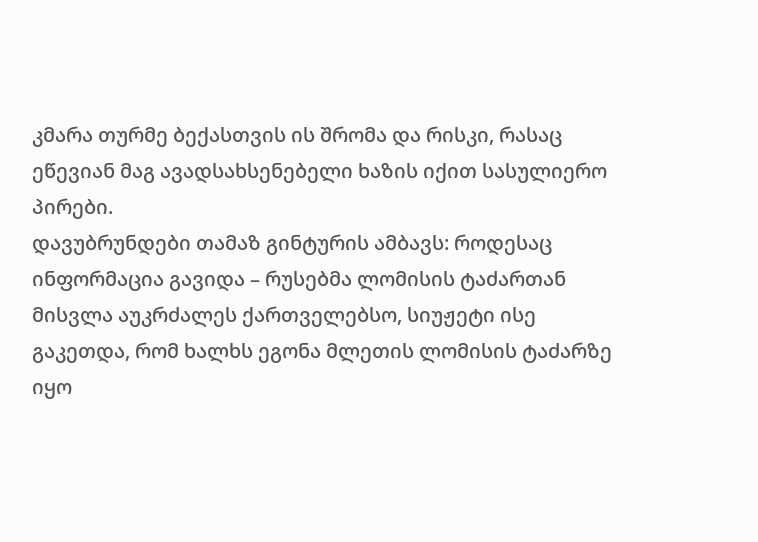კმარა თურმე ბექასთვის ის შრომა და რისკი, რასაც ეწევიან მაგ ავადსახსენებელი ხაზის იქით სასულიერო პირები.
დავუბრუნდები თამაზ გინტურის ამბავს: როდესაც ინფორმაცია გავიდა – რუსებმა ლომისის ტაძართან მისვლა აუკრძალეს ქართველებსო, სიუჟეტი ისე გაკეთდა, რომ ხალხს ეგონა მლეთის ლომისის ტაძარზე იყო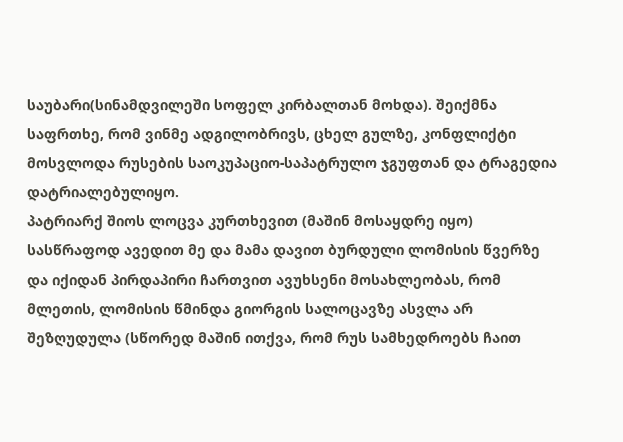საუბარი(სინამდვილეში სოფელ კირბალთან მოხდა). შეიქმნა საფრთხე, რომ ვინმე ადგილობრივს, ცხელ გულზე, კონფლიქტი მოსვლოდა რუსების საოკუპაციო-საპატრულო ჯგუფთან და ტრაგედია დატრიალებულიყო.
პატრიარქ შიოს ლოცვა კურთხევით (მაშინ მოსაყდრე იყო) სასწრაფოდ ავედით მე და მამა დავით ბურდული ლომისის წვერზე და იქიდან პირდაპირი ჩართვით ავუხსენი მოსახლეობას, რომ მლეთის, ლომისის წმინდა გიორგის სალოცავზე ასვლა არ შეზღუდულა (სწორედ მაშინ ითქვა, რომ რუს სამხედროებს ჩაით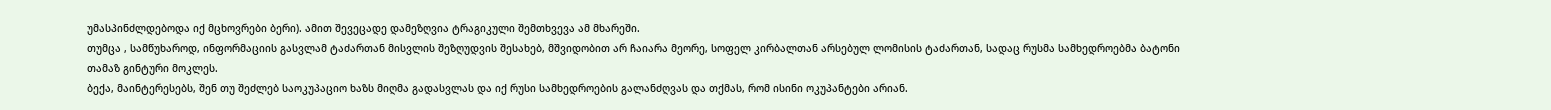უმასპინძლდებოდა იქ მცხოვრები ბერი). ამით შევეცადე დამეზღვია ტრაგიკული შემთხვევა ამ მხარეში.
თუმცა , სამწუხაროდ, ინფორმაციის გასვლამ ტაძართან მისვლის შეზღუდვის შესახებ, მშვიდობით არ ჩაიარა მეორე, სოფელ კირბალთან არსებულ ლომისის ტაძართან, სადაც რუსმა სამხედროებმა ბატონი თამაზ გინტური მოკლეს.
ბექა, მაინტერესებს, შენ თუ შეძლებ საოკუპაციო ხაზს მიღმა გადასვლას და იქ რუსი სამხედროების გალანძღვას და თქმას, რომ ისინი ოკუპანტები არიან.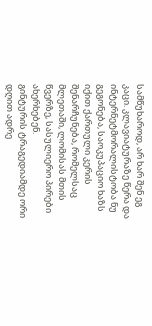სამწუხაროდ, არ ხარ შენ ეგ კაცი. კლავიატურაზე წერა და ინტერნეტმორალისტობა ნუ გეგონება, საოკუპაციო ხაზს იქით ქართული კერის შენარჩუნება, რომელსაც მლეთაში, ლომისას მთის წვერზე, სასულიერო პირები ახერხებენ.
გინტურის ტრაგედიამდე ორი დღით ადრე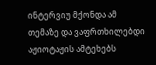ინტერვიუ მქონდა ამ თემაზე და ვაფრთხილებდი აჟიოტაჟის ამტეხებს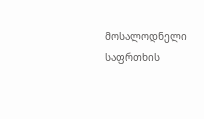მოსალოდნელი საფრთხის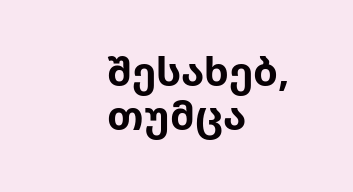შესახებ, თუმცა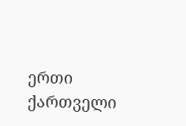ერთი ქართველი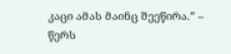კაცი ამას მაინც შეეწირა.” – წერს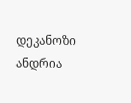დეკანოზი ანდრია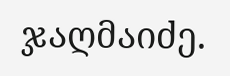ჯაღმაიძე.